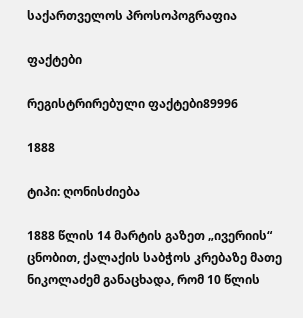საქართველოს პროსოპოგრაფია

ფაქტები

რეგისტრირებული ფაქტები89996

1888

ტიპი: ღონისძიება

1888 წლის 14 მარტის გაზეთ „ივერიის“ ცნობით, ქალაქის საბჭოს კრებაზე მათე ნიკოლაძემ განაცხადა, რომ 10 წლის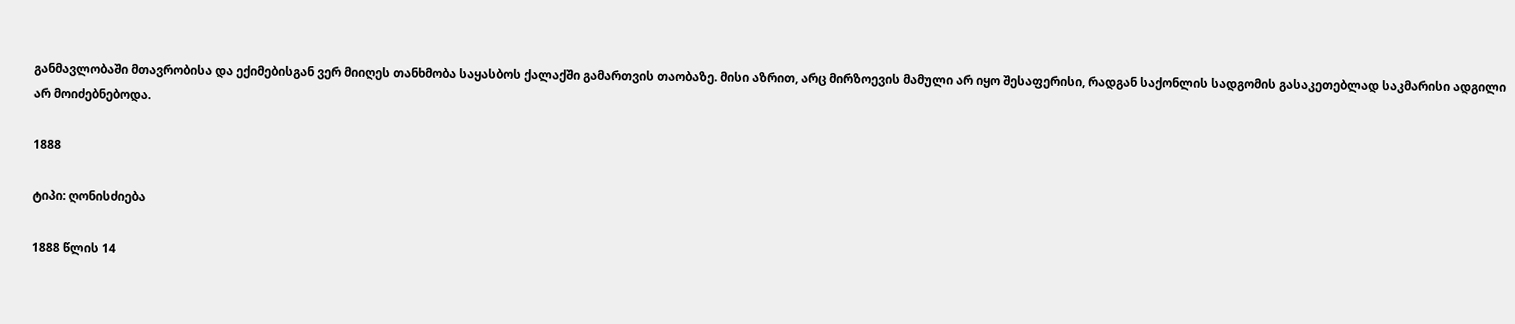განმავლობაში მთავრობისა და ექიმებისგან ვერ მიიღეს თანხმობა საყასბოს ქალაქში გამართვის თაობაზე. მისი აზრით, არც მირზოევის მამული არ იყო შესაფერისი, რადგან საქონლის სადგომის გასაკეთებლად საკმარისი ადგილი არ მოიძებნებოდა.

1888

ტიპი: ღონისძიება

1888 წლის 14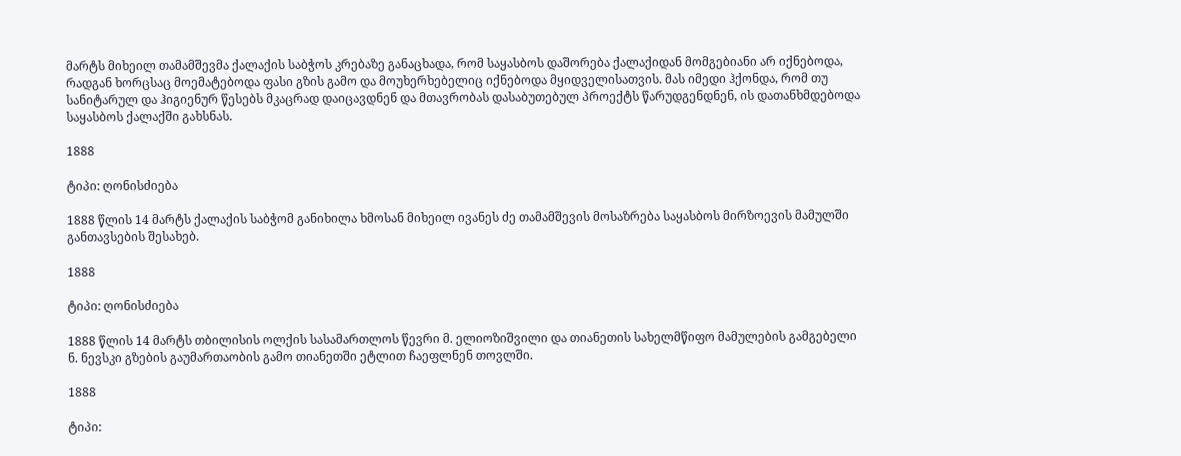მარტს მიხეილ თამამშევმა ქალაქის საბჭოს კრებაზე განაცხადა, რომ საყასბოს დაშორება ქალაქიდან მომგებიანი არ იქნებოდა, რადგან ხორცსაც მოემატებოდა ფასი გზის გამო და მოუხერხებელიც იქნებოდა მყიდველისათვის. მას იმედი ჰქონდა, რომ თუ სანიტარულ და ჰიგიენურ წესებს მკაცრად დაიცავდნენ და მთავრობას დასაბუთებულ პროექტს წარუდგენდნენ, ის დათანხმდებოდა საყასბოს ქალაქში გახსნას.

1888

ტიპი: ღონისძიება

1888 წლის 14 მარტს ქალაქის საბჭომ განიხილა ხმოსან მიხეილ ივანეს ძე თამამშევის მოსაზრება საყასბოს მირზოევის მამულში განთავსების შესახებ.

1888

ტიპი: ღონისძიება

1888 წლის 14 მარტს თბილისის ოლქის სასამართლოს წევრი მ. ელიოზიშვილი და თიანეთის სახელმწიფო მამულების გამგებელი ნ. ნევსკი გზების გაუმართაობის გამო თიანეთში ეტლით ჩაეფლნენ თოვლში.

1888

ტიპი: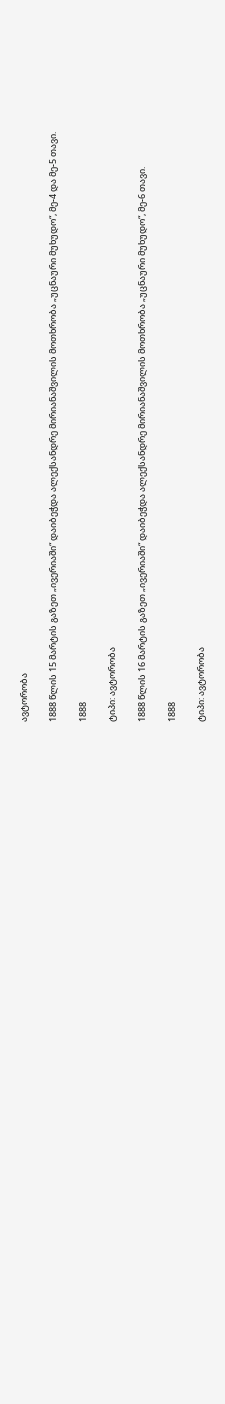ავტორობა

1888 წლის 15 მარტის გაზეთ „ივერიაში“ დაიბეჭდა ალექსანდრე მირიანაშვილის მოთხრობა „უცნაური მუხუდო“, მე-4 და მე-5 თავი.

1888

ტიპი: ავტორობა

1888 წლის 16 მარტის გაზეთ „ივერიაში“ დაიბეჭდა ალექსანდრე მირიანაშვილის მოთხრობა „უცნაური მუხუდო“, მე-6 თავი.

1888

ტიპი: ავტორობა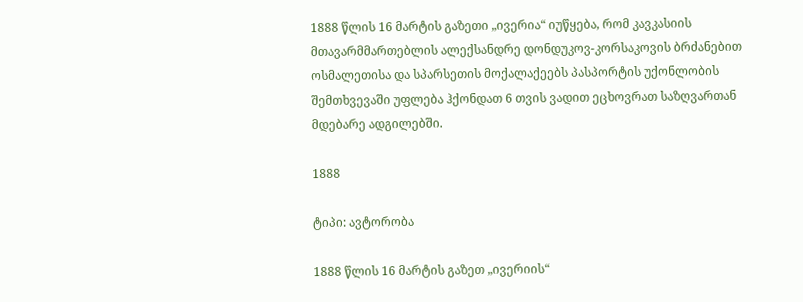1888 წლის 16 მარტის გაზეთი „ივერია“ იუწყება, რომ კავკასიის მთავარმმართებლის ალექსანდრე დონდუკოვ-კორსაკოვის ბრძანებით ოსმალეთისა და სპარსეთის მოქალაქეებს პასპორტის უქონლობის შემთხვევაში უფლება ჰქონდათ 6 თვის ვადით ეცხოვრათ საზღვართან მდებარე ადგილებში.

1888

ტიპი: ავტორობა

1888 წლის 16 მარტის გაზეთ „ივერიის“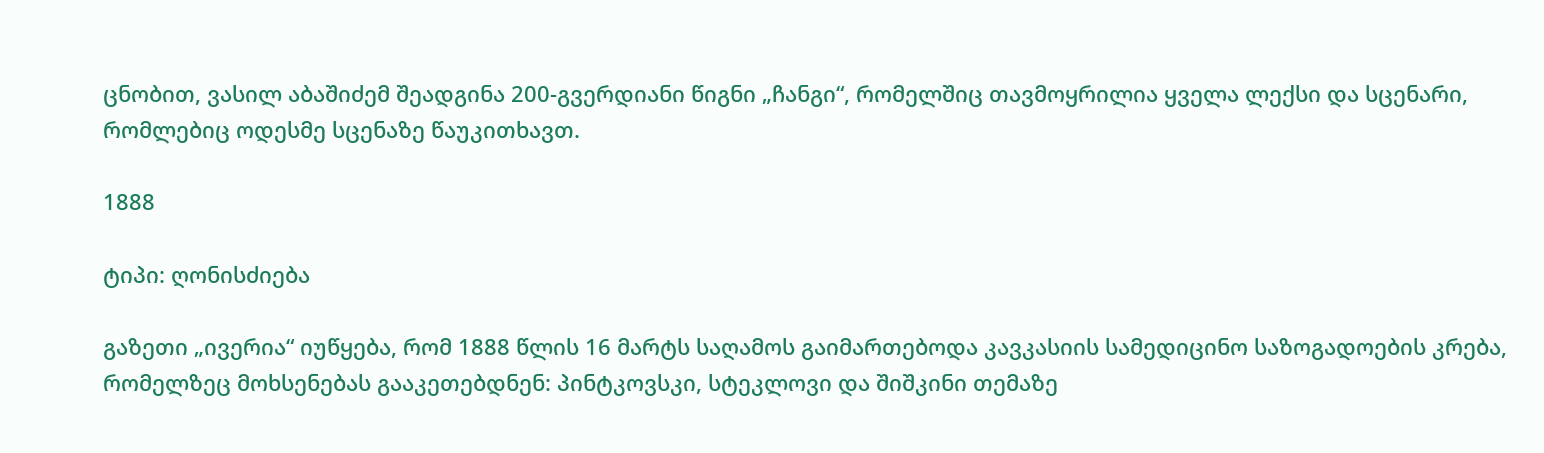ცნობით, ვასილ აბაშიძემ შეადგინა 200-გვერდიანი წიგნი „ჩანგი“, რომელშიც თავმოყრილია ყველა ლექსი და სცენარი, რომლებიც ოდესმე სცენაზე წაუკითხავთ.

1888

ტიპი: ღონისძიება

გაზეთი „ივერია“ იუწყება, რომ 1888 წლის 16 მარტს საღამოს გაიმართებოდა კავკასიის სამედიცინო საზოგადოების კრება, რომელზეც მოხსენებას გააკეთებდნენ: პინტკოვსკი, სტეკლოვი და შიშკინი თემაზე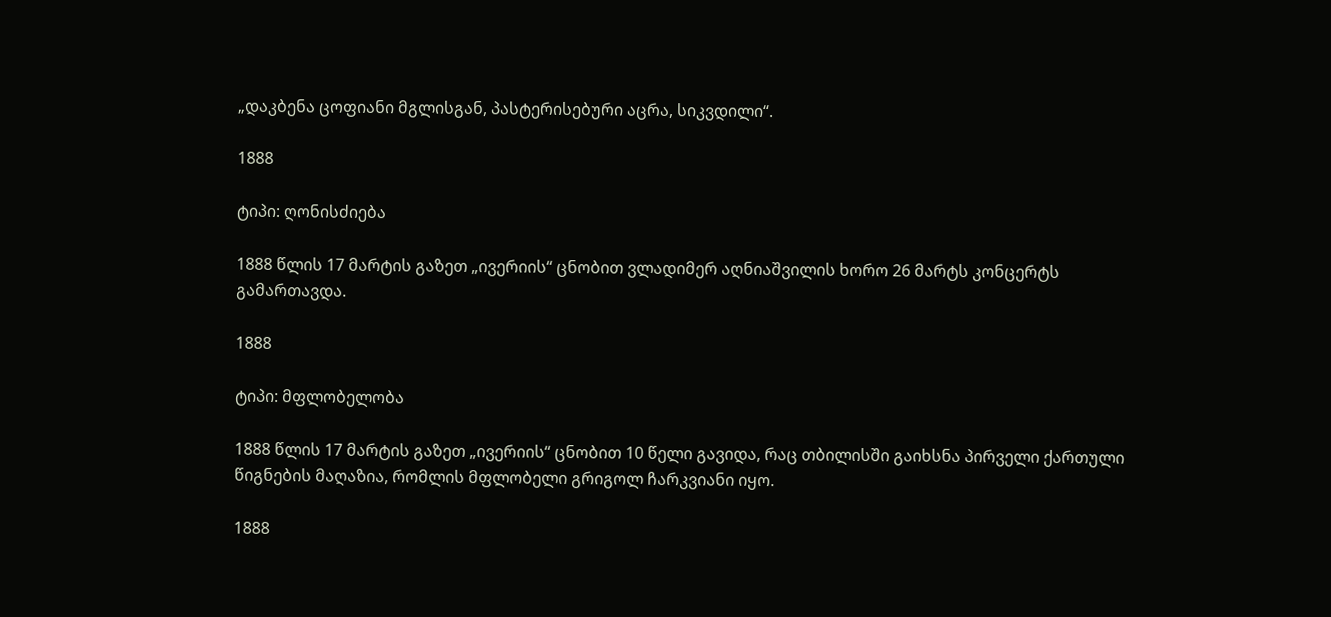„დაკბენა ცოფიანი მგლისგან, პასტერისებური აცრა, სიკვდილი“.

1888

ტიპი: ღონისძიება

1888 წლის 17 მარტის გაზეთ „ივერიის“ ცნობით ვლადიმერ აღნიაშვილის ხორო 26 მარტს კონცერტს გამართავდა.

1888

ტიპი: მფლობელობა

1888 წლის 17 მარტის გაზეთ „ივერიის“ ცნობით 10 წელი გავიდა, რაც თბილისში გაიხსნა პირველი ქართული წიგნების მაღაზია, რომლის მფლობელი გრიგოლ ჩარკვიანი იყო.

1888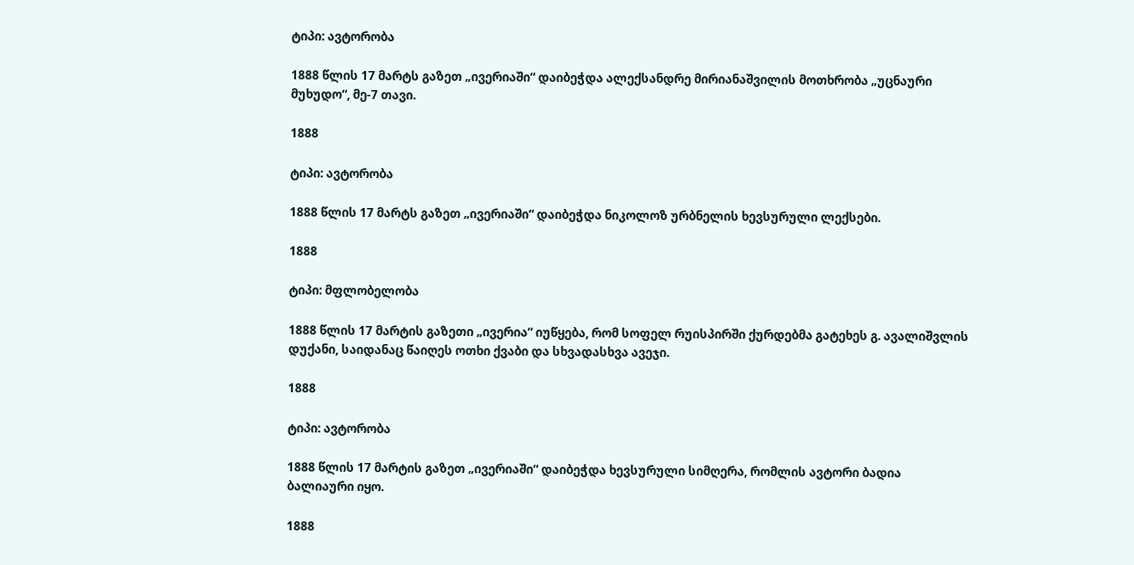ტიპი: ავტორობა

1888 წლის 17 მარტს გაზეთ „ივერიაში“ დაიბეჭდა ალექსანდრე მირიანაშვილის მოთხრობა „უცნაური მუხუდო“, მე-7 თავი.

1888

ტიპი: ავტორობა

1888 წლის 17 მარტს გაზეთ „ივერიაში“ დაიბეჭდა ნიკოლოზ ურბნელის ხევსურული ლექსები.

1888

ტიპი: მფლობელობა

1888 წლის 17 მარტის გაზეთი „ივერია“ იუწყება, რომ სოფელ რუისპირში ქურდებმა გატეხეს გ. ავალიშვლის დუქანი, საიდანაც წაიღეს ოთხი ქვაბი და სხვადასხვა ავეჯი.

1888

ტიპი: ავტორობა

1888 წლის 17 მარტის გაზეთ „ივერიაში“ დაიბეჭდა ხევსურული სიმღერა, რომლის ავტორი ბადია ბალიაური იყო.

1888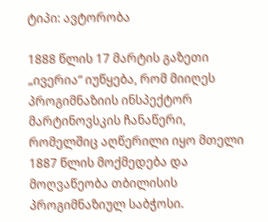ტიპი: ავტორობა

1888 წლის 17 მარტის გაზეთი „ივერია“ იუწყება, რომ მიიღეს პროგიმნაზიის ინსპექტორ მარტინოვსკის ჩანაწერი, რომელშიც აღწერილი იყო მთელი 1887 წლის მოქმედება და მოღვაწეობა თბილისის პროგიმნაზიულ საბჭოსი.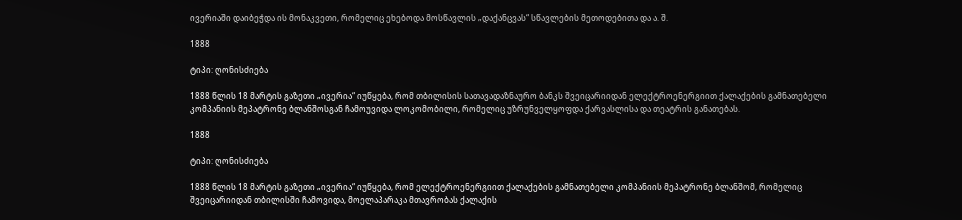ივერიაში დაიბეჭდა ის მონაკვეთი, რომელიც ეხებოდა მოსწავლის „დაქანცვას“ სწავლების მეთოდებითა და ა. შ.

1888

ტიპი: ღონისძიება

1888 წლის 18 მარტის გაზეთი „ივერია“ იუწყება, რომ თბილისის სათავადაზნაურო ბანკს შვეიცარიიდან ელექტროენერგიით ქალაქების გამნათებელი კომპანიის მეპატრონე ბლანშოსგან ჩამოუვიდა ლოკომობილი, რომელიც უზრუნველყოფდა ქარვასლისა და თეატრის განათებას.

1888

ტიპი: ღონისძიება

1888 წლის 18 მარტის გაზეთი „ივერია“ იუწყება, რომ ელექტროენერგიით ქალაქების გამნათებელი კომპანიის მეპატრონე ბლანშომ, რომელიც შვეიცარიიდან თბილისში ჩამოვიდა, მოელაპარაკა მთავრობას ქალაქის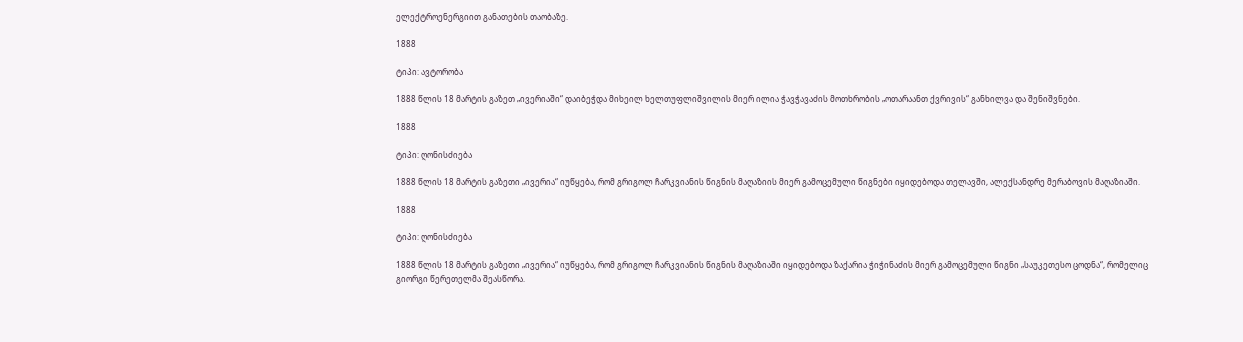ელექტროენერგიით განათების თაობაზე.

1888

ტიპი: ავტორობა

1888 წლის 18 მარტის გაზეთ „ივერიაში“ დაიბეჭდა მიხეილ ხელთუფლიშვილის მიერ ილია ჭავჭავაძის მოთხრობის „ოთარაანთ ქვრივის“ განხილვა და შენიშვნები.

1888

ტიპი: ღონისძიება

1888 წლის 18 მარტის გაზეთი „ივერია“ იუწყება, რომ გრიგოლ ჩარკვიანის წიგნის მაღაზიის მიერ გამოცემული წიგნები იყიდებოდა თელავში, ალექსანდრე მერაბოვის მაღაზიაში.

1888

ტიპი: ღონისძიება

1888 წლის 18 მარტის გაზეთი „ივერია“ იუწყება, რომ გრიგოლ ჩარკვიანის წიგნის მაღაზიაში იყიდებოდა ზაქარია ჭიჭინაძის მიერ გამოცემული წიგნი „საუკეთესო ცოდნა“, რომელიც გიორგი წერეთელმა შეასწორა.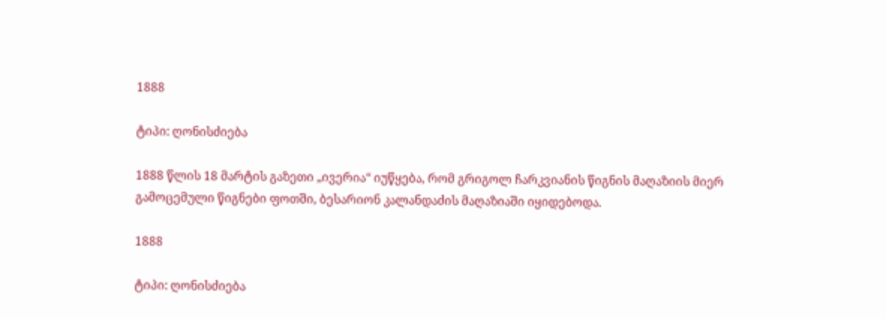1888

ტიპი: ღონისძიება

1888 წლის 18 მარტის გაზეთი „ივერია“ იუწყება, რომ გრიგოლ ჩარკვიანის წიგნის მაღაზიის მიერ გამოცემული წიგნები ფოთში, ბესარიონ კალანდაძის მაღაზიაში იყიდებოდა.

1888

ტიპი: ღონისძიება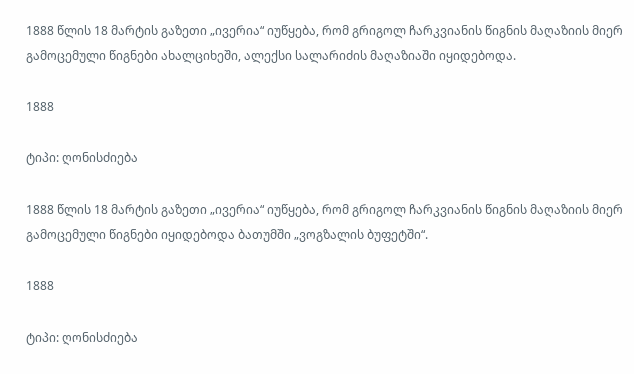1888 წლის 18 მარტის გაზეთი „ივერია“ იუწყება, რომ გრიგოლ ჩარკვიანის წიგნის მაღაზიის მიერ გამოცემული წიგნები ახალციხეში, ალექსი სალარიძის მაღაზიაში იყიდებოდა.

1888

ტიპი: ღონისძიება

1888 წლის 18 მარტის გაზეთი „ივერია“ იუწყება, რომ გრიგოლ ჩარკვიანის წიგნის მაღაზიის მიერ გამოცემული წიგნები იყიდებოდა ბათუმში „ვოგზალის ბუფეტში“.

1888

ტიპი: ღონისძიება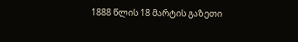1888 წლის 18 მარტის გაზეთი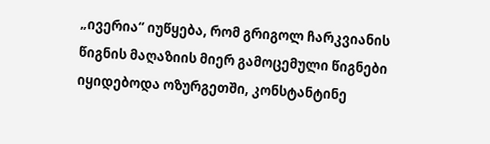„ივერია“ იუწყება, რომ გრიგოლ ჩარკვიანის წიგნის მაღაზიის მიერ გამოცემული წიგნები იყიდებოდა ოზურგეთში, კონსტანტინე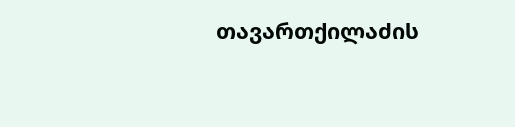თავართქილაძის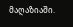მაღაზიაში.